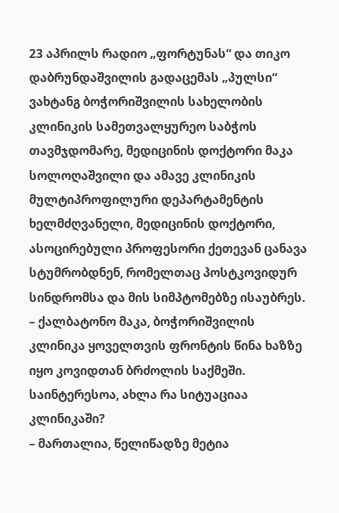23 აპრილს რადიო „ფორტუნას“ და თიკო დაბრუნდაშვილის გადაცემას „პულსი“ ვახტანგ ბოჭორიშვილის სახელობის კლინიკის სამეთვალყურეო საბჭოს თავმჯდომარე, მედიცინის დოქტორი მაკა სოლოღაშვილი და ამავე კლინიკის მულტიპროფილური დეპარტამენტის ხელმძღვანელი, მედიცინის დოქტორი, ასოცირებული პროფესორი ქეთევან ცანავა სტუმრობდნენ, რომელთაც პოსტკოვიდურ სინდრომსა და მის სიმპტომებზე ისაუბრეს.
– ქალბატონო მაკა, ბოჭორიშვილის კლინიკა ყოველთვის ფრონტის წინა ხაზზე იყო კოვიდთან ბრძოლის საქმეში. საინტერესოა, ახლა რა სიტუაციაა კლინიკაში?
– მართალია, წელიწადზე მეტია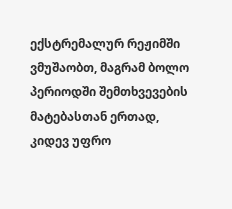ექსტრემალურ რეჟიმში ვმუშაობთ, მაგრამ ბოლო პერიოდში შემთხვევების მატებასთან ერთად, კიდევ უფრო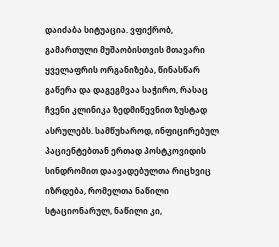დაიძაბა სიტუაცია. ვფიქრობ, გამართული მუშაობისთვის მთავარი ყველაფრის ორგანიზება, წინასწარ გაწერა და დაგეგმვაა საჭირო, რასაც ჩვენი კლინიკა ზედმიწევნით ზუსტად ასრულებს. სამწუხაროდ, ინფიცირებულ პაციენტებთან ერთად პოსტკოვიდის სინდრომით დაავადებულთა რიცხვიც იზრდება, რომელთა ნაწილი სტაციონარულ, ნაწილი კი,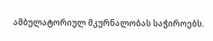ამბულატორიულ მკურნალობას საჭიროებს.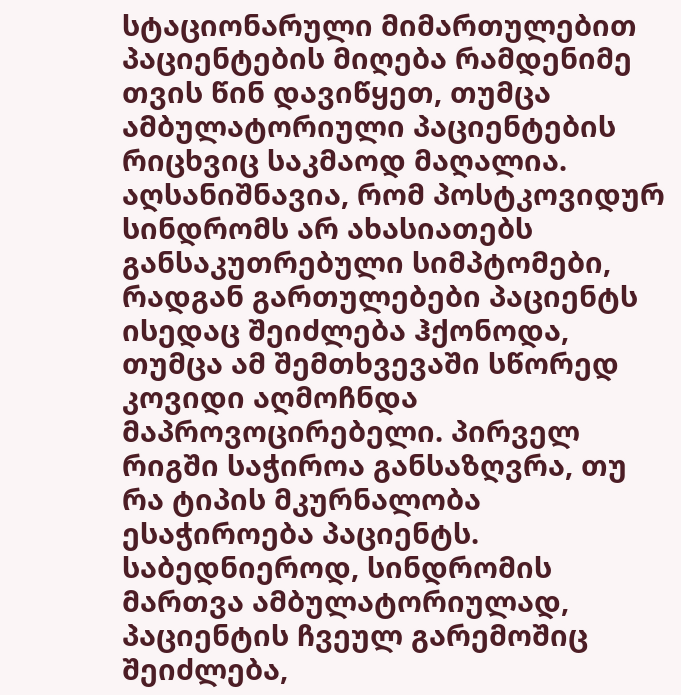სტაციონარული მიმართულებით პაციენტების მიღება რამდენიმე თვის წინ დავიწყეთ, თუმცა ამბულატორიული პაციენტების რიცხვიც საკმაოდ მაღალია. აღსანიშნავია, რომ პოსტკოვიდურ სინდრომს არ ახასიათებს განსაკუთრებული სიმპტომები, რადგან გართულებები პაციენტს ისედაც შეიძლება ჰქონოდა, თუმცა ამ შემთხვევაში სწორედ კოვიდი აღმოჩნდა მაპროვოცირებელი. პირველ რიგში საჭიროა განსაზღვრა, თუ რა ტიპის მკურნალობა ესაჭიროება პაციენტს. საბედნიეროდ, სინდრომის მართვა ამბულატორიულად, პაციენტის ჩვეულ გარემოშიც შეიძლება,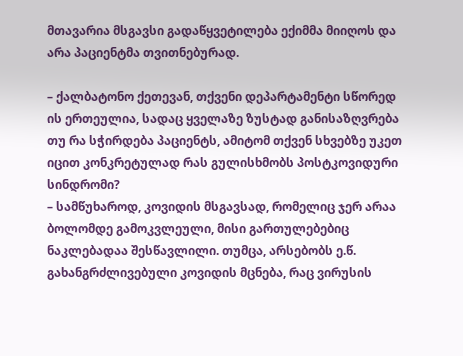მთავარია მსგავსი გადაწყვეტილება ექიმმა მიიღოს და არა პაციენტმა თვითნებურად.

– ქალბატონო ქეთევან, თქვენი დეპარტამენტი სწორედ ის ერთეულია, სადაც ყველაზე ზუსტად განისაზღვრება თუ რა სჭირდება პაციენტს, ამიტომ თქვენ სხვებზე უკეთ იცით კონკრეტულად რას გულისხმობს პოსტკოვიდური სინდრომი?
– სამწუხაროდ, კოვიდის მსგავსად, რომელიც ჯერ არაა ბოლომდე გამოკვლეული, მისი გართულებებიც ნაკლებადაა შესწავლილი. თუმცა, არსებობს ე.წ. გახანგრძლივებული კოვიდის მცნება, რაც ვირუსის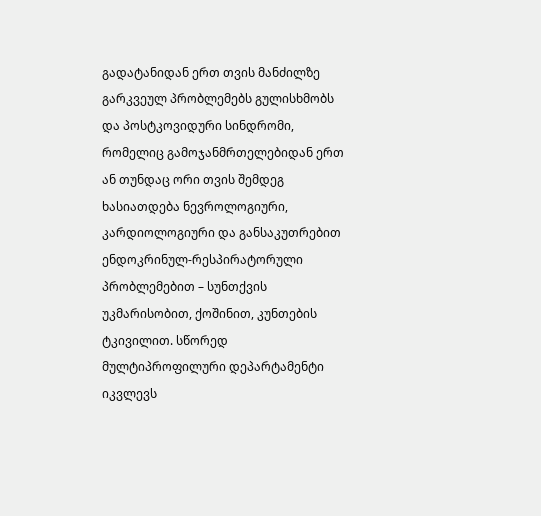გადატანიდან ერთ თვის მანძილზე გარკვეულ პრობლემებს გულისხმობს და პოსტკოვიდური სინდრომი, რომელიც გამოჯანმრთელებიდან ერთ ან თუნდაც ორი თვის შემდეგ ხასიათდება ნევროლოგიური, კარდიოლოგიური და განსაკუთრებით ენდოკრინულ-რესპირატორული პრობლემებით – სუნთქვის უკმარისობით, ქოშინით, კუნთების ტკივილით. სწორედ მულტიპროფილური დეპარტამენტი იკვლევს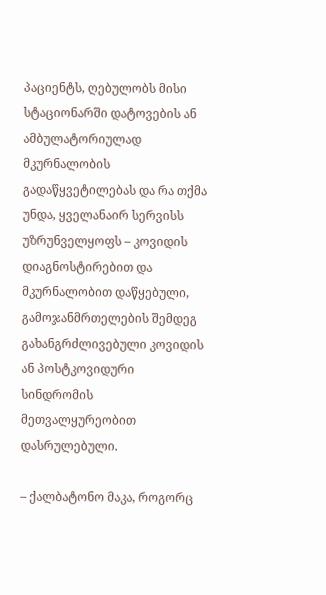პაციენტს, ღებულობს მისი სტაციონარში დატოვების ან ამბულატორიულად მკურნალობის გადაწყვეტილებას და რა თქმა უნდა, ყველანაირ სერვისს უზრუნველყოფს – კოვიდის დიაგნოსტირებით და მკურნალობით დაწყებული, გამოჯანმრთელების შემდეგ გახანგრძლივებული კოვიდის ან პოსტკოვიდური სინდრომის მეთვალყურეობით დასრულებული.

– ქალბატონო მაკა, როგორც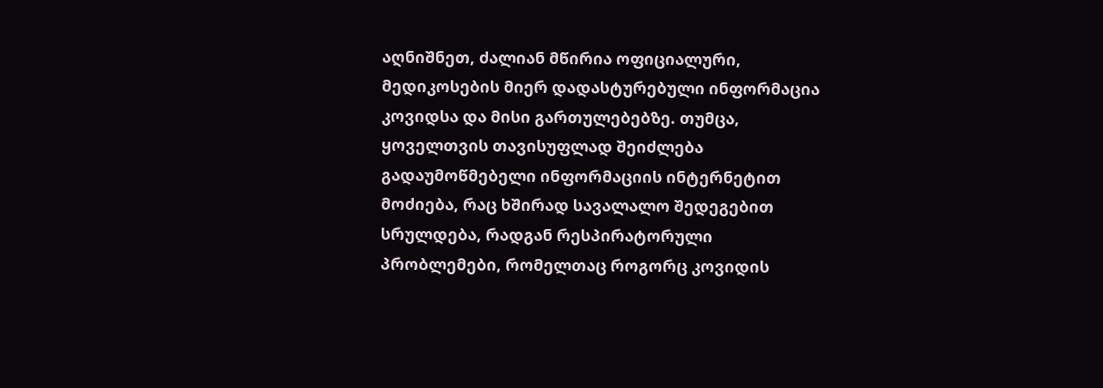აღნიშნეთ, ძალიან მწირია ოფიციალური, მედიკოსების მიერ დადასტურებული ინფორმაცია კოვიდსა და მისი გართულებებზე. თუმცა, ყოველთვის თავისუფლად შეიძლება გადაუმოწმებელი ინფორმაციის ინტერნეტით მოძიება, რაც ხშირად სავალალო შედეგებით სრულდება, რადგან რესპირატორული პრობლემები, რომელთაც როგორც კოვიდის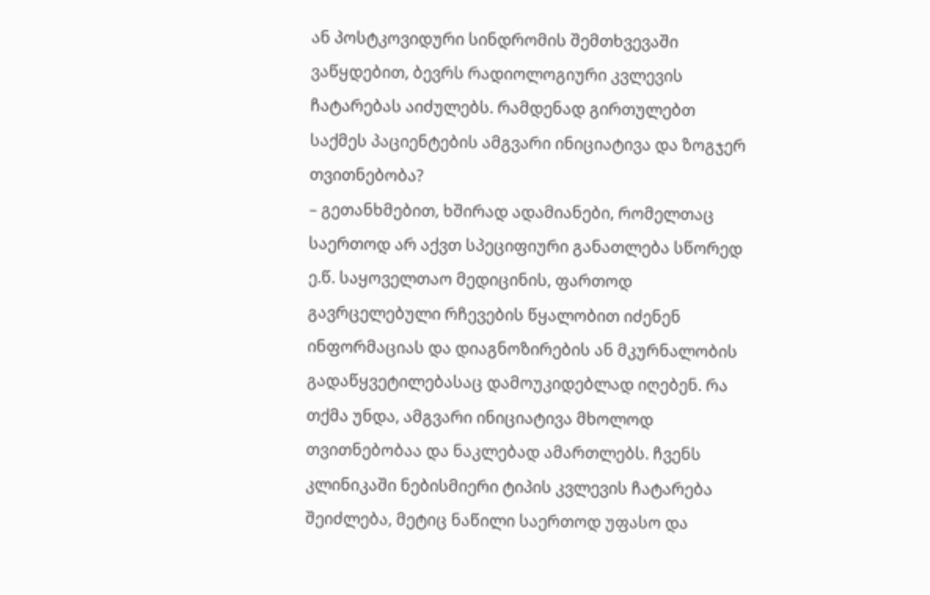ან პოსტკოვიდური სინდრომის შემთხვევაში ვაწყდებით, ბევრს რადიოლოგიური კვლევის ჩატარებას აიძულებს. რამდენად გირთულებთ საქმეს პაციენტების ამგვარი ინიციატივა და ზოგჯერ თვითნებობა?
– გეთანხმებით, ხშირად ადამიანები, რომელთაც საერთოდ არ აქვთ სპეციფიური განათლება სწორედ ე.წ. საყოველთაო მედიცინის, ფართოდ გავრცელებული რჩევების წყალობით იძენენ ინფორმაციას და დიაგნოზირების ან მკურნალობის გადაწყვეტილებასაც დამოუკიდებლად იღებენ. რა თქმა უნდა, ამგვარი ინიციატივა მხოლოდ თვითნებობაა და ნაკლებად ამართლებს. ჩვენს კლინიკაში ნებისმიერი ტიპის კვლევის ჩატარება შეიძლება, მეტიც ნაწილი საერთოდ უფასო და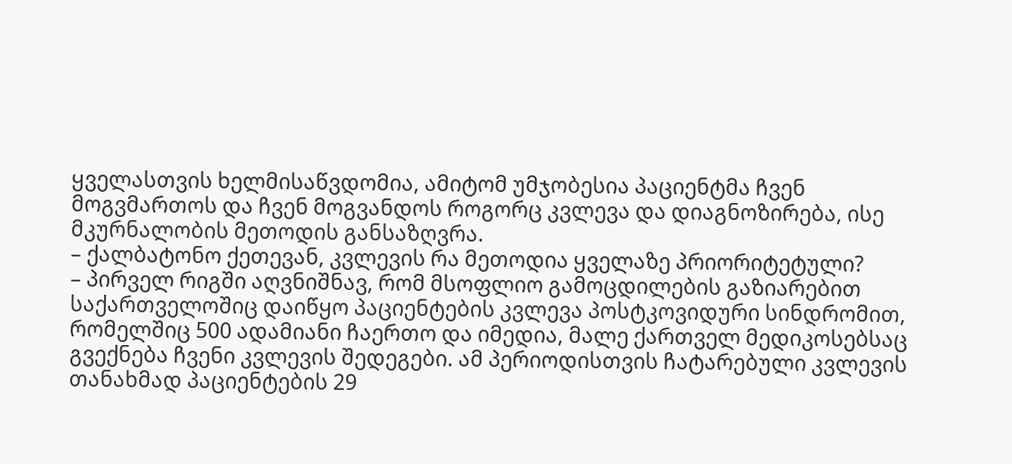ყველასთვის ხელმისაწვდომია, ამიტომ უმჯობესია პაციენტმა ჩვენ მოგვმართოს და ჩვენ მოგვანდოს როგორც კვლევა და დიაგნოზირება, ისე მკურნალობის მეთოდის განსაზღვრა.
– ქალბატონო ქეთევან, კვლევის რა მეთოდია ყველაზე პრიორიტეტული?
– პირველ რიგში აღვნიშნავ, რომ მსოფლიო გამოცდილების გაზიარებით საქართველოშიც დაიწყო პაციენტების კვლევა პოსტკოვიდური სინდრომით, რომელშიც 500 ადამიანი ჩაერთო და იმედია, მალე ქართველ მედიკოსებსაც გვექნება ჩვენი კვლევის შედეგები. ამ პერიოდისთვის ჩატარებული კვლევის თანახმად პაციენტების 29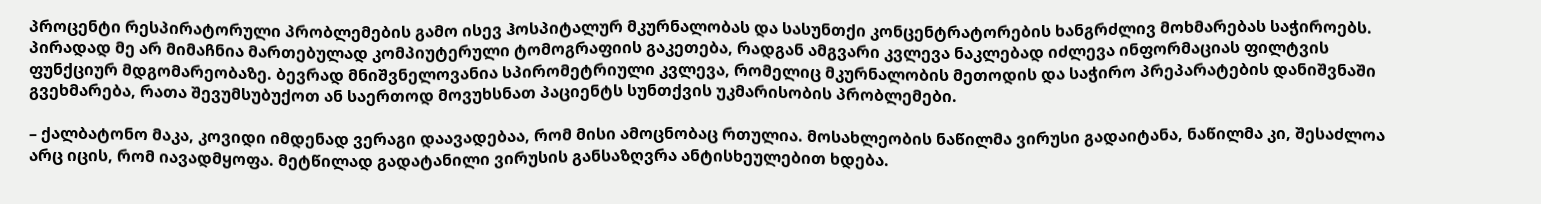პროცენტი რესპირატორული პრობლემების გამო ისევ ჰოსპიტალურ მკურნალობას და სასუნთქი კონცენტრატორების ხანგრძლივ მოხმარებას საჭიროებს. პირადად მე არ მიმაჩნია მართებულად კომპიუტერული ტომოგრაფიის გაკეთება, რადგან ამგვარი კვლევა ნაკლებად იძლევა ინფორმაციას ფილტვის ფუნქციურ მდგომარეობაზე. ბევრად მნიშვნელოვანია სპირომეტრიული კვლევა, რომელიც მკურნალობის მეთოდის და საჭირო პრეპარატების დანიშვნაში გვეხმარება, რათა შევუმსუბუქოთ ან საერთოდ მოვუხსნათ პაციენტს სუნთქვის უკმარისობის პრობლემები.

– ქალბატონო მაკა, კოვიდი იმდენად ვერაგი დაავადებაა, რომ მისი ამოცნობაც რთულია. მოსახლეობის ნაწილმა ვირუსი გადაიტანა, ნაწილმა კი, შესაძლოა არც იცის, რომ იავადმყოფა. მეტწილად გადატანილი ვირუსის განსაზღვრა ანტისხეულებით ხდება.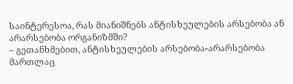საინტერესოა, რას მიანიშნებს ანტისხეულების არსებობა ან არარსებობა ორგანიზმში?
– გეთანხმებით, ანტისხეულების არსებობა-არარსებობა მართლაც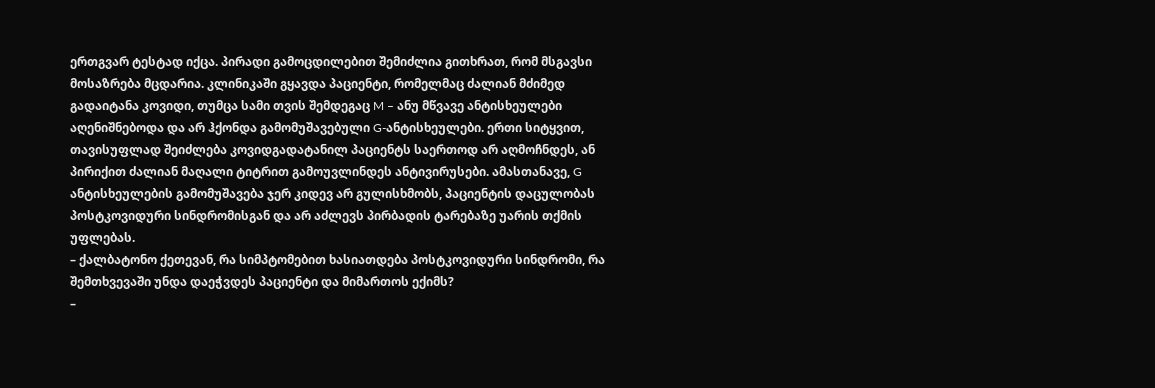ერთგვარ ტესტად იქცა. პირადი გამოცდილებით შემიძლია გითხრათ, რომ მსგავსი მოსაზრება მცდარია. კლინიკაში გყავდა პაციენტი, რომელმაც ძალიან მძიმედ გადაიტანა კოვიდი, თუმცა სამი თვის შემდეგაც M – ანუ მწვავე ანტისხეულები აღენიშნებოდა და არ ჰქონდა გამომუშავებული G-ანტისხეულები. ერთი სიტყვით, თავისუფლად შეიძლება კოვიდგადატანილ პაციენტს საერთოდ არ აღმოჩნდეს, ან პირიქით ძალიან მაღალი ტიტრით გამოუვლინდეს ანტივირუსები. ამასთანავე, G ანტისხეულების გამომუშავება ჯერ კიდევ არ გულისხმობს, პაციენტის დაცულობას პოსტკოვიდური სინდრომისგან და არ აძლევს პირბადის ტარებაზე უარის თქმის უფლებას.
– ქალბატონო ქეთევან, რა სიმპტომებით ხასიათდება პოსტკოვიდური სინდრომი, რა შემთხვევაში უნდა დაეჭვდეს პაციენტი და მიმართოს ექიმს?
–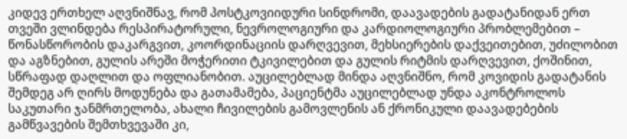კიდევ ერთხელ აღვნიშნავ, რომ პოსტკოვიიდური სინდრომი, დაავადების გადატანიდან ერთ თვეში ვლინდება რესპირატორული, ნევროლოგიური და კარდიოლოგიური პრობლემებით – წონასწორობის დაკარგვით, კოორდინაციის დარღვევით, მეხსიერების დაქვეითებით, უძილობით და აგზნებით, გულის არეში მოჭერითი ტკივილებით და გულის რიტმის დარღვევით, ქოშინით, სწრაფად დაღლით და ოფლიანობით. აუცილებლად მინდა აღვნიშნო, რომ კოვიდის გადატანის შემდეგ არ ღირს მოდუნება და გათამამება, პაციენტმა აუცილებლად უნდა აკონტროლოს საკუთარი ჯანმრთელობა, ახალი ჩივილების გამოვლენის ან ქრონიკული დაავადებების გამწვავების შემთხვევაში კი,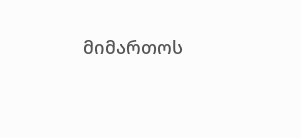მიმართოს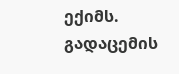ექიმს.
გადაცემის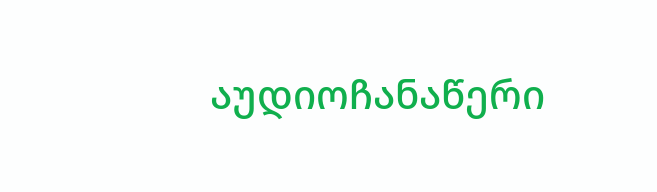აუდიოჩანაწერი